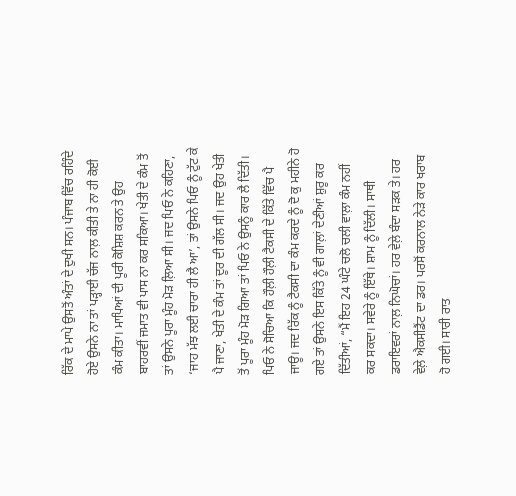ਰਿੱਕ ਦੇ ਮਾਪੇ ਉਸਤੋਂ ਅੰਤਾਂ ਦੇ ਦੁਖੀ ਸਨ। ਪੰਜਾਬ ਵਿੱਚ ਰਹਿੰਦੇ ਹੋਏ ਉਸਨੇ ਨਾ ਤਾਂ ਪੜ੍ਹਾਈ ਚੱਜ ਨਾਲ਼ ਕੀਤੀ ਤੇ ਨਾ ਹੀ ਕੋਈ ਕੰਮ ਕੀਤਾ। ਮਾਪਿਆਂ ਦੀ ਪੂਰੀ ਕੋਸ਼ਿਸ਼ ਕਰਨ ਤੇ ਉਹ ਬਾਹਰਵੀਂ ਜਮਾਤ ਵੀ ਪਾਸ ਨਾ ਕਰ ਸਕਿਆ। ਖੇਤੀ ਦੇ ਕੰਮ ਤੋਂ ਤਾਂ ਉਸਨੇ ਪੂਰਾ ਮੂੰਹ ਮੋੜ ਲ਼ਿਆ ਸੀ। ਜਦ ਪਿਓ ਨੇ ਕਹਿਣਾ, ‘ਜਾਹ ਮੱਝ ਲਈ ਚਾਰਾ ਹੀ ਲੈ ਆ’, ਤਾਂ ਉਸਨੇ ਪਿਓ ਨੂੰ ਟੁੱਟ ਕੇ ਪੈ ਜਾਣਾ, ਖੇਤੀ ਦੇ ਕੰਮ ਤਾਂ ਦੂਰ ਦੀ ਗੱਲ ਸੀ। ਜਦ ਉਹ ਖੇਤੀ ਤੋਂ ਪੂਰਾ ਮੂੰਹ ਮੋੜ ਗਿਆ ਤਾਂ ਪਿਓ ਨੇ ਉਸਨੂੰ ਕਾਰ ਲੈ ਦਿੱਤੀ। ਪਿਓ ਨੇ ਸੋਚਿਆ ਕਿ ਹੌਲ਼ੀ ਹੌਲ਼ੀ ਟੈਕਸੀ ਦੇ ਕਿੱਤੇ ਵਿੱਚ ਪੈ ਜਾਊ। ਜਦ ਰਿੱਕ ਨੂੰ ਟੈਕਸੀ ਦਾ ਕੰਮ ਕਰਦੇ ਨੂੰ ਦੋ ਕੁ ਮਹੀਨੇ ਹੋ ਗਏ ਤਾਂ ਉਸਨੇ ਇਸ ਕਿੱਤੇ ਨੂੰ ਵੀ ਗਾਲ਼ਾਂ ਦੇਣੀਆਂ ਸ਼ੁਰੂ ਕਰ ਦਿੱਤੀਆਂ, “ਮੈਂ ਇਹ 24 ਘੰਟੇ ਚਲੋ ਚਲੀ ਵਾਲ਼ਾ ਕੰਮ ਨਹੀਂ ਕਰ ਸਕਦਾ। ਸਵੇਰੇ ਨੂੰ ਇੱਥੇ। ਸ਼ਾਮ ਨੂੰ ਦਿੱਲੀ। ਸਾਥੀ ਡਰਾਇਵਰਾਂ ਨਾਲ਼ ਨਿਘੋਚਾਂ। ਹਰ ਵੇਲ਼ੇ ਬੰਦਾ ਸੜਕ ਤੇ। ਹਰ ਵੇਲ਼ੇ ਐਕਸੀਡੈਂਟ ਦਾ ਡਰ। ਪਰਸੋਂ ਕਰਨਾਲ ਨੇੜੇ ਕਾਰ ਖਰਾਬ ਹੋ ਗਈ। ਸਾਰੀ ਰਾਤ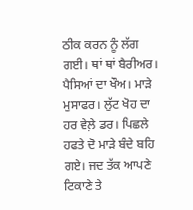ਠੀਕ ਕਰਨ ਨੂੰ ਲੱਗ ਗਈ। ਥਾਂ ਥਾਂ ਬੈਰੀਅਰ। ਪੈਸਿਆਂ ਦਾ ਖੌਅ। ਮਾੜੇ ਮੁਸਾਫਰ। ਲੁੱਟ ਖੋਹ ਦਾ ਹਰ ਵੇਲ਼ੇ ਡਰ। ਪਿਛਲੇ ਹਫਤੇ ਦੋ ਮਾੜੇ ਬੰਦੇ ਬਹਿ ਗਏ। ਜਦ ਤੱਕ ਆਪਣੇ ਟਿਕਾਣੇ ਤੇ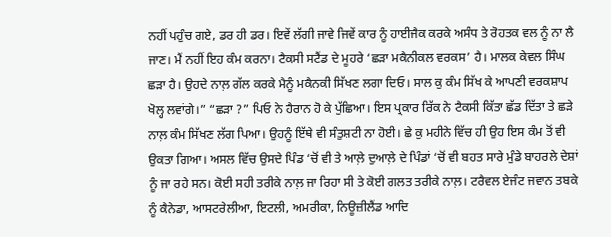ਨਹੀਂ ਪਹੁੰਚ ਗਏ, ਡਰ ਹੀ ਡਰ। ਇਵੇਂ ਲੱਗੀ ਜਾਵੇ ਜਿਵੇਂ ਕਾਰ ਨੂੰ ਹਾਈਜੈਕ ਕਰਕੇ ਅਸੰਧ ਤੇ ਰੋਹਤਕ ਵਲ ਨੂੰ ਨਾ ਲੈ ਜਾਣ। ਮੈਂ ਨਹੀਂ ਇਹ ਕੰਮ ਕਰਨਾ। ਟੈਕਸੀ ਸਟੈਂਡ ਦੇ ਮੂਹਰੇ ‘ਛੜਾ ਮਕੈਨੀਕਲ ਵਰਕਸ’ ਹੈ। ਮਾਲਕ ਕੇਵਲ ਸਿੰਘ ਛੜਾ ਹੈ। ਉਹਦੇ ਨਾਲ਼ ਗੱਲ ਕਰਕੇ ਮੈਨੂੰ ਮਕੈਨਕੀ ਸਿੱਖਣ ਲਗਾ ਦਿਓ। ਸਾਲ ਕੁ ਕੰਮ ਸਿੱਖ ਕੇ ਆਪਣੀ ਵਰਕਸ਼ਾਪ ਖੋਲ੍ਹ ਲਵਾਂਗੇ।” “ਛੜਾ ?” ਪਿਓ ਨੇ ਹੈਰਾਨ ਹੋ ਕੇ ਪੁੱਛਿਆ। ਇਸ ਪ੍ਰਕਾਰ ਰਿੱਕ ਨੇ ਟੈਕਸੀ ਕਿੱਤਾ ਛੱਡ ਦਿੱਤਾ ਤੇ ਛੜੇ ਨਾਲ਼ ਕੰਮ ਸਿੱਖਣ ਲੱਗ ਪਿਆ। ਉਹਨੂੰ ਇੱਥੇ ਵੀ ਸੰਤੁਸ਼ਟੀ ਨਾ ਹੋਈ। ਛੇ ਕੁ ਮਹੀਨੇ ਵਿੱਚ ਹੀ ਉਹ ਇਸ ਕੰਮ ਤੋਂ ਵੀ ਉਕਤਾ ਗਿਆ। ਅਸਲ ਵਿੱਚ ਉਸਦੇ ਪਿੰਡ ‘ਚੋਂ ਵੀ ਤੇ ਆਲ਼ੇ ਦੁਆਲ਼ੇ ਦੇ ਪਿੰਡਾਂ ‘ਚੋਂ ਵੀ ਬਹਤ ਸਾਰੇ ਮੁੰਡੇ ਬਾਹਰਲੇ ਦੇਸ਼ਾਂ ਨੂੰ ਜਾ ਰਹੇ ਸਨ। ਕੋਈ ਸਹੀ ਤਰੀਕੇ ਨਾਲ਼ ਜਾ ਰਿਹਾ ਸੀ ਤੇ ਕੋਈ ਗਲਤ ਤਰੀਕੇ ਨਾਲ਼। ਟਰੈਵਲ ਏਜੰਟ ਜਵਾਨ ਤਬਕੇ ਨੂੰ ਕੈਨੇਡਾ, ਆਸਟਰੇਲੀਆ, ਇਟਲੀ, ਅਮਰੀਕਾ, ਨਿਊਜ਼ੀਲੈਂਡ ਆਦਿ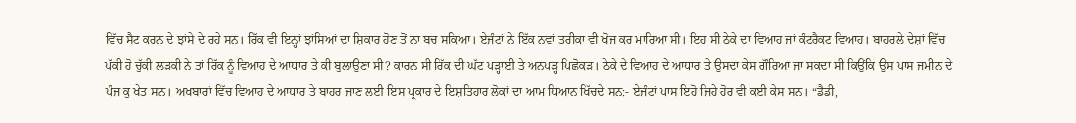ਵਿੱਚ ਸੈਟ ਕਰਨ ਦੇ ਝਾਂਸੇ ਦੇ ਰਹੇ ਸਨ। ਰਿੱਕ ਵੀ ਇਨ੍ਹਾਂ ਝਾਂਸਿਆਂ ਦਾ ਸ਼ਿਕਾਰ ਹੋਣ ਤੋਂ ਨਾ ਬਚ ਸਕਿਆ। ਏਜੰਟਾਂ ਨੇ ਇੱਕ ਨਵਾਂ ਤਰੀਕਾ ਵੀ ਖੋਜ ਕਰ ਮਾਰਿਆ ਸੀ। ਇਹ ਸੀ ਠੇਕੇ ਦਾ ਵਿਆਹ ਜਾਂ ਕੰਟਰੈਕਟ ਵਿਆਹ। ਬਾਹਰਲੇ ਦੇਸ਼ਾਂ ਵਿੱਚ ਪੱਕੀ ਹੋ ਚੁੱਕੀ ਲੜਕੀ ਨੇ ਤਾਂ ਰਿੱਕ ਨੂੰ ਵਿਆਹ ਦੇ ਆਧਾਰ ਤੇ ਕੀ ਬੁਲਾਉਣਾ ਸੀ? ਕਾਰਨ ਸੀ ਰਿੱਕ ਦੀ ਘੱਟ ਪੜ੍ਹਾਈ ਤੇ ਅਨਪੜ੍ਹ ਪਿਛੋਕੜ। ਠੇਕੇ ਦੇ ਵਿਆਹ ਦੇ ਆਧਾਰ ਤੇ ਉਸਦਾ ਕੇਸ ਗੌਰਿਆ ਜਾ ਸਕਦਾ ਸੀ ਕਿਉਂਕਿ ਉਸ ਪਾਸ ਜਮੀਨ ਦੇ ਪੰਜ ਕੁ ਖੇਤ ਸਨ। ਅਖਬਾਰਾਂ ਵਿੱਚ ਵਿਆਹ ਦੇ ਆਧਾਰ ਤੇ ਬਾਹਰ ਜਾਣ ਲਈ ਇਸ ਪ੍ਰਕਾਰ ਦੇ ਇਸ਼ਤਿਹਾਰ ਲੋਕਾਂ ਦਾ ਆਮ ਧਿਆਨ ਖਿੱਚਦੇ ਸਨ:- ਏਜੰਟਾਂ ਪਾਸ ਇਹੋ ਜਿਹੇ ਹੋਰ ਵੀ ਕਈ ਕੇਸ ਸਨ। “ਡੈਡੀ,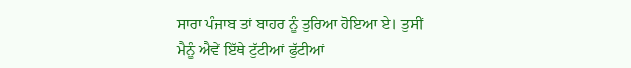ਸਾਰਾ ਪੰਜਾਬ ਤਾਂ ਬਾਹਰ ਨੂੰ ਤੁਰਿਆ ਹੋਇਆ ਏ। ਤੁਸੀਂ ਮੈਨੂੰ ਐਵੇਂ ਇੱਥੇ ਟੁੱਟੀਆਂ ਫੁੱਟੀਆਂ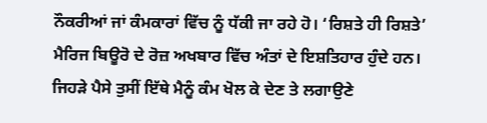ਨੌਕਰੀਆਂ ਜਾਂ ਕੰਮਕਾਰਾਂ ਵਿੱਚ ਨੂੰ ਧੱਕੀ ਜਾ ਰਹੇ ਹੋ। ‘ਰਿਸ਼ਤੇ ਹੀ ਰਿਸ਼ਤੇ’ ਮੈਰਿਜ ਬਿਊਰੋ ਦੇ ਰੋਜ਼ ਅਖਬਾਰ ਵਿੱਚ ਅੰਤਾਂ ਦੇ ਇਸ਼ਤਿਹਾਰ ਹੁੰਦੇ ਹਨ। ਜਿਹੜੇ ਪੈਸੇ ਤੁਸੀਂ ਇੱਥੇ ਮੈਨੂੰ ਕੰਮ ਖੋਲ ਕੇ ਦੇਣ ਤੇ ਲਗਾਉਣੇ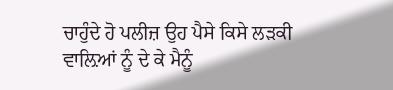ਚਾਹੁੰਦੇ ਹੋ ਪਲੀਜ਼ ਉਹ ਪੈਸੇ ਕਿਸੇ ਲੜਕੀ ਵਾਲ਼ਿਆਂ ਨੂੰ ਦੇ ਕੇ ਮੈਨੂੰ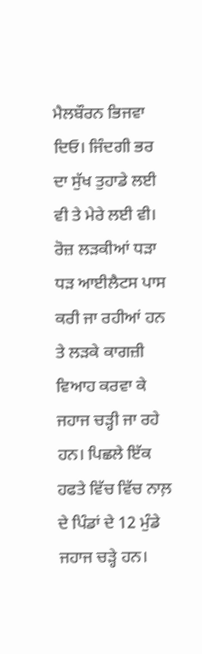ਮੈਲਬੌਰਨ ਭਿਜਵਾ ਦਿਓ। ਜਿੰਦਗੀ ਭਰ ਦਾ ਸੁੱਖ ਤੁਹਾਡੇ ਲਈ ਵੀ ਤੇ ਮੇਰੇ ਲਈ ਵੀ। ਰੋਜ਼ ਲੜਕੀਆਂ ਧੜਾ ਧੜ ਆਈਲੈਟਸ ਪਾਸ ਕਰੀ ਜਾ ਰਹੀਆਂ ਹਨ ਤੇ ਲੜਕੇ ਕਾਗਜ਼ੀ ਵਿਆਹ ਕਰਵਾ ਕੇ ਜਹਾਜ ਚੜ੍ਹੀ ਜਾ ਰਹੇ ਹਨ। ਪਿਛਲੇ ਇੱਕ ਹਫਤੇ ਵਿੱਚ ਵਿੱਚ ਨਾਲ਼ ਦੇ ਪਿੰਡਾਂ ਦੇ 12 ਮੁੰਡੇ ਜਹਾਜ ਚੜ੍ਹੇ ਹਨ।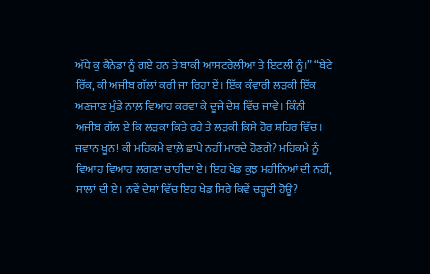ਅੱਧੇ ਕੁ ਕੈਨੇਡਾ ਨੂੰ ਗਏ ਹਨ ਤੇ ਬਾਕੀ ਆਸਟਰੇਲੀਆ ਤੇ ਇਟਲੀ ਨੂੰ।” “ਬੇਟੇ ਰਿੱਕ, ਕੀ ਅਜੀਬ ਗੱਲਾਂ ਕਰੀ ਜਾ ਰਿਹਾ ਏਂ। ਇੱਕ ਕੰਵਾਰੀ ਲੜਕੀ ਇੱਕ ਅਣਜਾਣ ਮੁੰਡੇ ਨਾਲ਼ ਵਿਆਹ ਕਰਵਾ ਕੇ ਦੂਜੇ ਦੇਸ਼ ਵਿੱਚ ਜਾਵੇ। ਕਿੰਨੀ ਅਜੀਬ ਗੱਲ ਏ ਕਿ ਲੜਕਾ ਕਿਤੇ ਰਹੇ ਤੇ ਲੜਕੀ ਕਿਸੇ ਹੋਰ ਸ਼ਹਿਰ ਵਿੱਚ। ਜਵਾਨ ਖੂਨ! ਕੀ ਮਹਿਕਮੇ ਵਾਲ਼ੇ ਛਾਪੇ ਨਹੀਂ ਮਾਰਦੇ ਹੋਣਗੇ? ਮਹਿਕਮੇ ਨੂੰ ਵਿਆਹ ਵਿਆਹ ਲਗਣਾ ਚਾਹੀਦਾ ਏ। ਇਹ ਖੇਡ ਕੁਝ ਮਹੀਨਿਆਂ ਦੀ ਨਹੀਂ, ਸਾਲਾਂ ਦੀ ਏ। ਨਵੇਂ ਦੇਸ਼ਾਂ ਵਿੱਚ ਇਹ ਖੇਡ ਸਿਰੇ ਕਿਵੇਂ ਚੜ੍ਹਦੀ ਹੋਊ?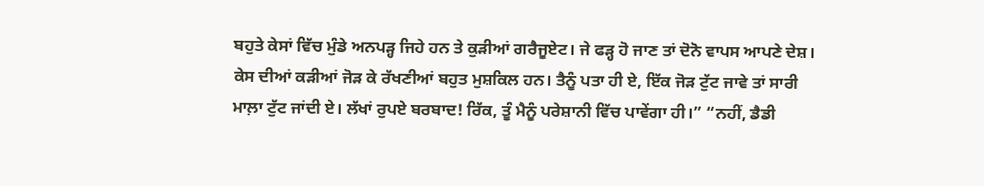ਬਹੁਤੇ ਕੇਸਾਂ ਵਿੱਚ ਮੁੰਡੇ ਅਨਪੜ੍ਹ ਜਿਹੇ ਹਨ ਤੇ ਕੁੜੀਆਂ ਗਰੈਜੂਏਟ। ਜੇ ਫੜ੍ਹ ਹੋ ਜਾਣ ਤਾਂ ਦੋਨੋ ਵਾਪਸ ਆਪਣੇ ਦੇਸ਼। ਕੇਸ ਦੀਆਂ ਕੜੀਆਂ ਜੋੜ ਕੇ ਰੱਖਣੀਆਂ ਬਹੁਤ ਮੁਸ਼ਕਿਲ ਹਨ। ਤੈਨੂੰ ਪਤਾ ਹੀ ਏ, ਇੱਕ ਜੋੜ ਟੁੱਟ ਜਾਵੇ ਤਾਂ ਸਾਰੀ ਮਾਲ਼ਾ ਟੁੱਟ ਜਾਂਦੀ ਏ। ਲੱਖਾਂ ਰੁਪਏ ਬਰਬਾਦ! ਰਿੱਕ, ਤੂੰ ਮੈਨੂੰ ਪਰੇਸ਼ਾਨੀ ਵਿੱਚ ਪਾਵੇਂਗਾ ਹੀ।” “ਨਹੀਂ, ਡੈਡੀ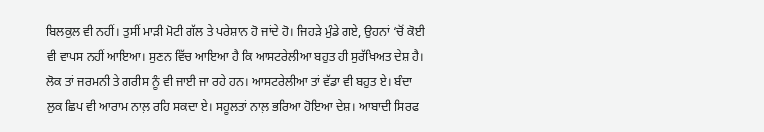ਬਿਲਕੁਲ ਵੀ ਨਹੀਂ। ਤੁਸੀਂ ਮਾੜੀ ਮੋਟੀ ਗੱਲ ਤੇ ਪਰੇਸ਼ਾਨ ਹੋ ਜਾਂਦੇ ਹੋ। ਜਿਹੜੇ ਮੁੰਡੇ ਗਏ, ਉਹਨਾਂ ‘ਚੋਂ ਕੋਈ ਵੀ ਵਾਪਸ ਨਹੀਂ ਆਇਆ। ਸੁਣਨ ਵਿੱਚ ਆਇਆ ਹੈ ਕਿ ਆਸਟਰੇਲੀਆ ਬਹੁਤ ਹੀ ਸੁਰੱਖਿਅਤ ਦੇਸ਼ ਹੈ। ਲੋਕ ਤਾਂ ਜਰਮਨੀ ਤੇ ਗਰੀਸ ਨੂੰ ਵੀ ਜਾਈ ਜਾ ਰਹੇ ਹਨ। ਆਸਟਰੇਲੀਆ ਤਾਂ ਵੱਡਾ ਵੀ ਬਹੁਤ ਏ। ਬੰਦਾ ਲੁਕ ਛਿਪ ਵੀ ਆਰਾਮ ਨਾਲ਼ ਰਹਿ ਸਕਦਾ ਏ। ਸਹੂਲਤਾਂ ਨਾਲ਼ ਭਰਿਆ ਹੋਇਆ ਦੇਸ਼। ਆਬਾਦੀ ਸਿਰਫ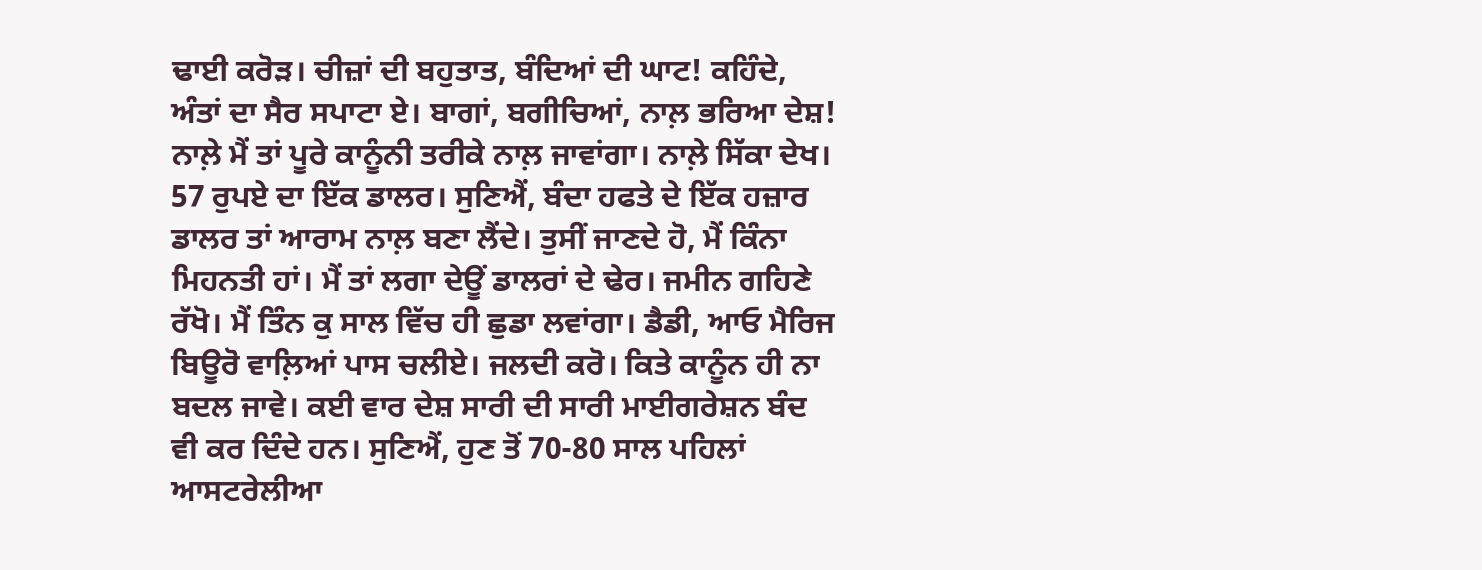ਢਾਈ ਕਰੋੜ। ਚੀਜ਼ਾਂ ਦੀ ਬਹੁਤਾਤ, ਬੰਦਿਆਂ ਦੀ ਘਾਟ! ਕਹਿੰਦੇ, ਅੰਤਾਂ ਦਾ ਸੈਰ ਸਪਾਟਾ ਏ। ਬਾਗਾਂ, ਬਗੀਚਿਆਂ, ਨਾਲ਼ ਭਰਿਆ ਦੇਸ਼! ਨਾਲ਼ੇ ਮੈਂ ਤਾਂ ਪੂਰੇ ਕਾਨੂੰਨੀ ਤਰੀਕੇ ਨਾਲ਼ ਜਾਵਾਂਗਾ। ਨਾਲ਼ੇ ਸਿੱਕਾ ਦੇਖ। 57 ਰੁਪਏ ਦਾ ਇੱਕ ਡਾਲਰ। ਸੁਣਿਐਂ, ਬੰਦਾ ਹਫਤੇ ਦੇ ਇੱਕ ਹਜ਼ਾਰ ਡਾਲਰ ਤਾਂ ਆਰਾਮ ਨਾਲ਼ ਬਣਾ ਲੈਂਦੇ। ਤੁਸੀਂ ਜਾਣਦੇ ਹੋ, ਮੈਂ ਕਿੰਨਾ ਮਿਹਨਤੀ ਹਾਂ। ਮੈਂ ਤਾਂ ਲਗਾ ਦੇਊਂ ਡਾਲਰਾਂ ਦੇ ਢੇਰ। ਜਮੀਨ ਗਹਿਣੇ ਰੱਖੋ। ਮੈਂ ਤਿੰਨ ਕੁ ਸਾਲ ਵਿੱਚ ਹੀ ਛੁਡਾ ਲਵਾਂਗਾ। ਡੈਡੀ, ਆਓ ਮੈਰਿਜ ਬਿਊਰੋ ਵਾਲ਼ਿਆਂ ਪਾਸ ਚਲੀਏ। ਜਲਦੀ ਕਰੋ। ਕਿਤੇ ਕਾਨੂੰਨ ਹੀ ਨਾ ਬਦਲ ਜਾਵੇ। ਕਈ ਵਾਰ ਦੇਸ਼ ਸਾਰੀ ਦੀ ਸਾਰੀ ਮਾਈਗਰੇਸ਼ਨ ਬੰਦ ਵੀ ਕਰ ਦਿੰਦੇ ਹਨ। ਸੁਣਿਐਂ, ਹੁਣ ਤੋਂ 70-80 ਸਾਲ ਪਹਿਲਾਂ ਆਸਟਰੇਲੀਆ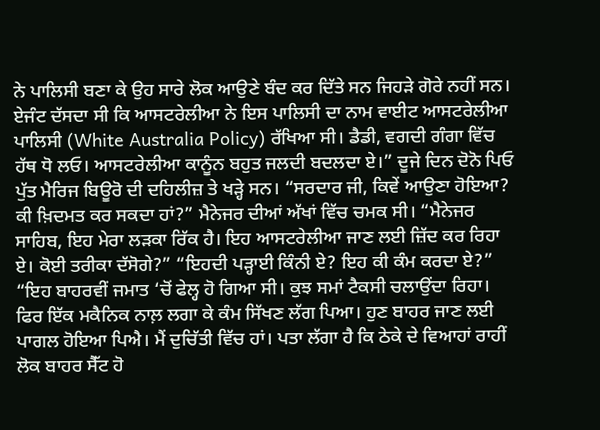ਨੇ ਪਾਲਿਸੀ ਬਣਾ ਕੇ ਉਹ ਸਾਰੇ ਲੋਕ ਆਉਣੇ ਬੰਦ ਕਰ ਦਿੱਤੇ ਸਨ ਜਿਹੜੇ ਗੋਰੇ ਨਹੀਂ ਸਨ। ਏਜੰਟ ਦੱਸਦਾ ਸੀ ਕਿ ਆਸਟਰੇਲੀਆ ਨੇ ਇਸ ਪਾਲਿਸੀ ਦਾ ਨਾਮ ਵਾਈਟ ਆਸਟਰੇਲੀਆ ਪਾਲਿਸੀ (White Australia Policy) ਰੱਖਿਆ ਸੀ। ਡੈਡੀ, ਵਗਦੀ ਗੰਗਾ ਵਿੱਚ ਹੱਥ ਧੋ ਲਓ। ਆਸਟਰੇਲੀਆ ਕਾਨੂੰਨ ਬਹੁਤ ਜਲਦੀ ਬਦਲਦਾ ਏ।” ਦੂਜੇ ਦਿਨ ਦੋਨੋ ਪਿਓ ਪੁੱਤ ਮੈਰਿਜ ਬਿਊਰੋ ਦੀ ਦਹਿਲੀਜ਼ ਤੇ ਖੜ੍ਹੇ ਸਨ। “ਸਰਦਾਰ ਜੀ, ਕਿਵੇਂ ਆਉਣਾ ਹੋਇਆ? ਕੀ ਖ਼ਿਦਮਤ ਕਰ ਸਕਦਾ ਹਾਂ?” ਮੈਨੇਜਰ ਦੀਆਂ ਅੱਖਾਂ ਵਿੱਚ ਚਮਕ ਸੀ। “ਮੈਨੇਜਰ ਸਾਹਿਬ, ਇਹ ਮੇਰਾ ਲੜਕਾ ਰਿੱਕ ਹੈ। ਇਹ ਆਸਟਰੇਲੀਆ ਜਾਣ ਲਈ ਜ਼ਿੱਦ ਕਰ ਰਿਹਾ ਏ। ਕੋਈ ਤਰੀਕਾ ਦੱਸੋਗੇ?” “ਇਹਦੀ ਪੜ੍ਹਾਈ ਕਿੰਨੀ ਏ? ਇਹ ਕੀ ਕੰਮ ਕਰਦਾ ਏ?” “ਇਹ ਬਾਹਰਵੀਂ ਜਮਾਤ ‘ਚੋਂ ਫੇਲ੍ਹ ਹੋ ਗਿਆ ਸੀ। ਕੁਝ ਸਮਾਂ ਟੈਕਸੀ ਚਲਾਉਂਦਾ ਰਿਹਾ। ਫਿਰ ਇੱਕ ਮਕੈਨਿਕ ਨਾਲ਼ ਲਗਾ ਕੇ ਕੰਮ ਸਿੱਖਣ ਲੱਗ ਪਿਆ। ਹੁਣ ਬਾਹਰ ਜਾਣ ਲਈ ਪਾਗਲ ਹੋਇਆ ਪਿਐ। ਮੈਂ ਦੁਚਿੱਤੀ ਵਿੱਚ ਹਾਂ। ਪਤਾ ਲੱਗਾ ਹੈ ਕਿ ਠੇਕੇ ਦੇ ਵਿਆਹਾਂ ਰਾਹੀਂ ਲੋਕ ਬਾਹਰ ਸੈੱਟ ਹੋ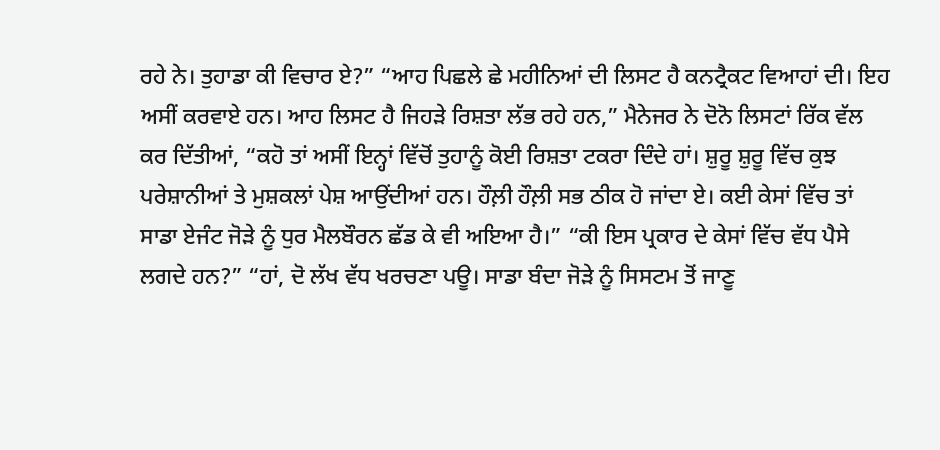ਰਹੇ ਨੇ। ਤੁਹਾਡਾ ਕੀ ਵਿਚਾਰ ਏ?” “ਆਹ ਪਿਛਲੇ ਛੇ ਮਹੀਨਿਆਂ ਦੀ ਲਿਸਟ ਹੈ ਕਨਟ੍ਰੈਕਟ ਵਿਆਹਾਂ ਦੀ। ਇਹ ਅਸੀਂ ਕਰਵਾਏ ਹਨ। ਆਹ ਲਿਸਟ ਹੈ ਜਿਹੜੇ ਰਿਸ਼ਤਾ ਲੱਭ ਰਹੇ ਹਨ,” ਮੈਨੇਜਰ ਨੇ ਦੋਨੋ ਲਿਸਟਾਂ ਰਿੱਕ ਵੱਲ ਕਰ ਦਿੱਤੀਆਂ, “ਕਹੋ ਤਾਂ ਅਸੀਂ ਇਨ੍ਹਾਂ ਵਿੱਚੋਂ ਤੁਹਾਨੂੰ ਕੋਈ ਰਿਸ਼ਤਾ ਟਕਰਾ ਦਿੰਦੇ ਹਾਂ। ਸ਼ੁਰੂ ਸ਼ੁਰੂ ਵਿੱਚ ਕੁਝ ਪਰੇਸ਼ਾਨੀਆਂ ਤੇ ਮੁਸ਼ਕਲਾਂ ਪੇਸ਼ ਆਉਂਦੀਆਂ ਹਨ। ਹੌਲ਼ੀ ਹੌਲ਼ੀ ਸਭ ਠੀਕ ਹੋ ਜਾਂਦਾ ਏ। ਕਈ ਕੇਸਾਂ ਵਿੱਚ ਤਾਂ ਸਾਡਾ ਏਜੰਟ ਜੋੜੇ ਨੂੰ ਧੁਰ ਮੈਲਬੌਰਨ ਛੱਡ ਕੇ ਵੀ ਅਇਆ ਹੈ।” “ਕੀ ਇਸ ਪ੍ਰਕਾਰ ਦੇ ਕੇਸਾਂ ਵਿੱਚ ਵੱਧ ਪੈਸੇ ਲਗਦੇ ਹਨ?” “ਹਾਂ, ਦੋ ਲੱਖ ਵੱਧ ਖਰਚਣਾ ਪਊ। ਸਾਡਾ ਬੰਦਾ ਜੋੜੇ ਨੂੰ ਸਿਸਟਮ ਤੋਂ ਜਾਣੂ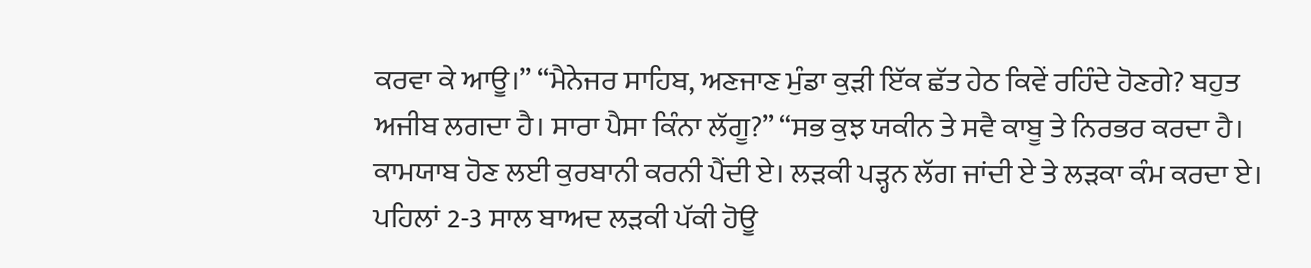ਕਰਵਾ ਕੇ ਆਊ।” “ਮੈਨੇਜਰ ਸਾਹਿਬ, ਅਣਜਾਣ ਮੁੰਡਾ ਕੁੜੀ ਇੱਕ ਛੱਤ ਹੇਠ ਕਿਵੇਂ ਰਹਿੰਦੇ ਹੋਣਗੇ? ਬਹੁਤ ਅਜੀਬ ਲਗਦਾ ਹੈ। ਸਾਰਾ ਪੈਸਾ ਕਿੰਨਾ ਲੱਗੂ?” “ਸਭ ਕੁਝ ਯਕੀਨ ਤੇ ਸਵੈ ਕਾਬੂ ਤੇ ਨਿਰਭਰ ਕਰਦਾ ਹੈ। ਕਾਮਯਾਬ ਹੋਣ ਲਈ ਕੁਰਬਾਨੀ ਕਰਨੀ ਪੈਂਦੀ ਏ। ਲੜਕੀ ਪੜ੍ਹਨ ਲੱਗ ਜਾਂਦੀ ਏ ਤੇ ਲੜਕਾ ਕੰਮ ਕਰਦਾ ਏ। ਪਹਿਲਾਂ 2-3 ਸਾਲ ਬਾਅਦ ਲੜਕੀ ਪੱਕੀ ਹੋਊ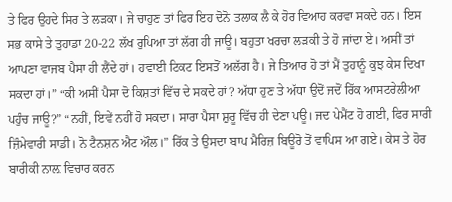ਤੇ ਫਿਰ ਉਹਦੇ ਸਿਰ ਤੇ ਲੜਕਾ। ਜੇ ਚਾਹੁਣ ਤਾਂ ਫਿਰ ਇਹ ਦੋਨੋ ਤਲਾਕ ਲੈ ਕੇ ਹੋਰ ਵਿਆਹ ਕਰਵਾ ਸਕਦੇ ਹਨ। ਇਸ ਸਭ ਕਾਸੇ ਤੇ ਤੁਹਾਡਾ 20-22 ਲੱਖ ਰੁਪਿਆ ਤਾਂ ਲੱਗ ਹੀ ਜਾਊ। ਬਹੁਤਾ ਖਰਚਾ ਲੜਕੀ ਤੇ ਹੋ ਜਾਂਦਾ ਏ। ਅਸੀਂ ਤਾਂ ਆਪਣਾ ਵਾਜਬ ਪੈਸਾ ਹੀ ਲੈਂਦੇ ਹਾਂ। ਹਵਾਈ ਟਿਕਟ ਇਸਤੋਂ ਅਲੱਗ ਹੈ। ਜੇ ਤਿਆਰ ਹੋ ਤਾਂ ਮੈਂ ਤੁਹਾਨੂੰ ਕੁਝ ਕੇਸ ਦਿਖਾ ਸਕਦਾ ਹਾਂ।” “ਕੀ ਅਸੀਂ ਪੈਸਾ ਦੋ ਕਿਸ਼ਤਾਂ ਵਿੱਚ ਦੇ ਸਕਦੇ ਹਾਂ? ਅੱਧਾ ਹੁਣ ਤੇ ਅੱਧਾ ਉਦੋਂ ਜਦੋਂ ਰਿੱਕ ਆਸਟਰੇਲੀਆ ਪਹੁੰਚ ਜਾਊ?” “ਨਹੀਂ, ਇਵੇਂ ਨਹੀਂ ਹੋ ਸਕਦਾ। ਸਾਰਾ ਪੈਸਾ ਸ਼ੁਰੂ ਵਿੱਚ ਹੀ ਦੇਣਾ ਪਊ। ਜਦ ਪੇਮੈਂਟ ਹੋ ਗਈ, ਫਿਰ ਸਾਰੀ ਜ਼ਿੰਮੇਵਾਰੀ ਸਾਡੀ। ਨੋ ਟੈਨਸ਼ਨ ਐਟ ਔਲ।” ਰਿੱਕ ਤੇ ਉਸਦਾ ਬਾਪ ਮੈਰਿਜ਼ ਬਿਊਰੋ ਤੋਂ ਵਾਪਿਸ ਆ ਗਏ। ਕੇਸ ਤੇ ਹੋਰ ਬਾਰੀਕੀ ਨਾਲ਼ ਵਿਚਾਰ ਕਰਨ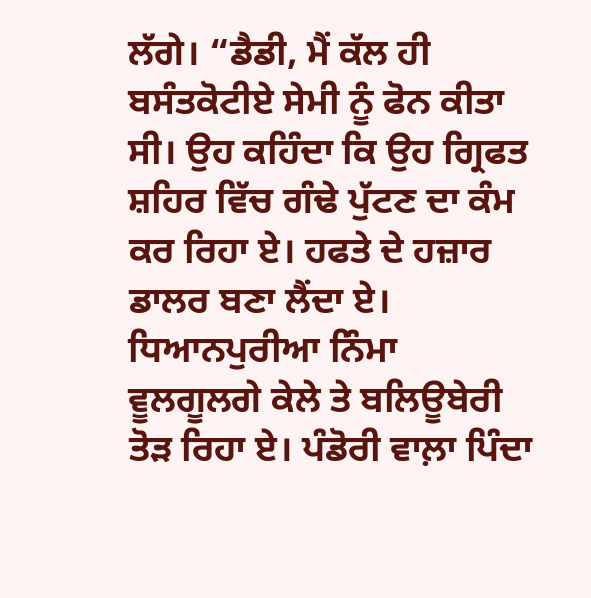ਲੱਗੇ। “ਡੈਡੀ, ਮੈਂ ਕੱਲ ਹੀ ਬਸੰਤਕੋਟੀਏ ਸੇਮੀ ਨੂੰ ਫੋਨ ਕੀਤਾ ਸੀ। ਉਹ ਕਹਿੰਦਾ ਕਿ ਉਹ ਗ੍ਰਿਫਤ ਸ਼ਹਿਰ ਵਿੱਚ ਗੰਢੇ ਪੁੱਟਣ ਦਾ ਕੰਮ ਕਰ ਰਿਹਾ ਏ। ਹਫਤੇ ਦੇ ਹਜ਼ਾਰ ਡਾਲਰ ਬਣਾ ਲੈਂਦਾ ਏ। ਧਿਆਨਪੁਰੀਆ ਨਿੰਮਾ ਵੂਲਗੂਲਗੇ ਕੇਲੇ ਤੇ ਬਲਿਊਬੇਰੀ ਤੋੜ ਰਿਹਾ ਏ। ਪੰਡੋਰੀ ਵਾਲ਼ਾ ਪਿੰਦਾ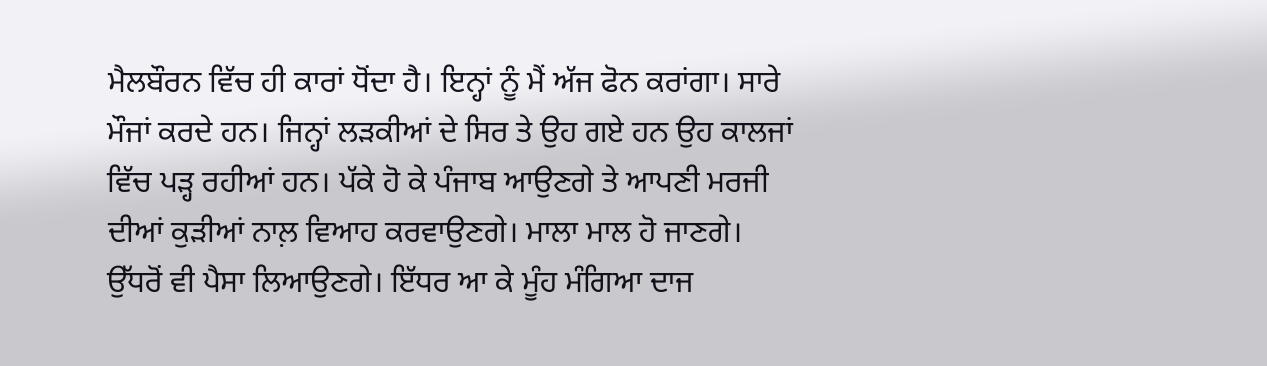ਮੈਲਬੌਰਨ ਵਿੱਚ ਹੀ ਕਾਰਾਂ ਧੋਂਦਾ ਹੈ। ਇਨ੍ਹਾਂ ਨੂੰ ਮੈਂ ਅੱਜ ਫੋਨ ਕਰਾਂਗਾ। ਸਾਰੇ ਮੌਜਾਂ ਕਰਦੇ ਹਨ। ਜਿਨ੍ਹਾਂ ਲੜਕੀਆਂ ਦੇ ਸਿਰ ਤੇ ਉਹ ਗਏ ਹਨ ਉਹ ਕਾਲਜਾਂ ਵਿੱਚ ਪੜ੍ਹ ਰਹੀਆਂ ਹਨ। ਪੱਕੇ ਹੋ ਕੇ ਪੰਜਾਬ ਆਉਣਗੇ ਤੇ ਆਪਣੀ ਮਰਜੀ ਦੀਆਂ ਕੁੜੀਆਂ ਨਾਲ਼ ਵਿਆਹ ਕਰਵਾਉਣਗੇ। ਮਾਲਾ ਮਾਲ ਹੋ ਜਾਣਗੇ। ਉੱਧਰੋਂ ਵੀ ਪੈਸਾ ਲਿਆਉਣਗੇ। ਇੱਧਰ ਆ ਕੇ ਮੂੰਹ ਮੰਗਿਆ ਦਾਜ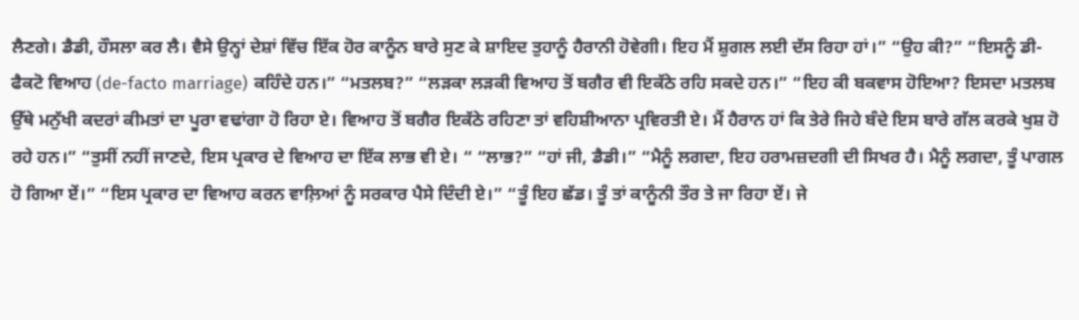ਲੈਣਗੇ। ਡੈਡੀ, ਹੌਸਲਾ ਕਰ ਲੈ। ਵੈਸੇ ਉਨ੍ਹਾਂ ਦੇਸ਼ਾਂ ਵਿੱਚ ਇੱਕ ਹੋਰ ਕਾਨੂੰਨ ਬਾਰੇ ਸੁਣ ਕੇ ਸ਼ਾਇਦ ਤੁਹਾਨੂੰ ਹੈਰਾਨੀ ਹੋਵੇਗੀ। ਇਹ ਮੈਂ ਸ਼ੁਗਲ ਲਈ ਦੱਸ ਰਿਹਾ ਹਾਂ।” “ਉਹ ਕੀ?” “ਇਸਨੂੰ ਡੀ-ਫੈਕਟੋ ਵਿਆਹ (de-facto marriage) ਕਹਿੰਦੇ ਹਨ।” “ਮਤਲਬ?” “ਲੜਕਾ ਲੜਕੀ ਵਿਆਹ ਤੋਂ ਬਗੈਰ ਵੀ ਇਕੱਠੇ ਰਹਿ ਸਕਦੇ ਹਨ।” “ਇਹ ਕੀ ਬਕਵਾਸ ਹੋਇਆ? ਇਸਦਾ ਮਤਲਬ ਉੱਥੇ ਮਨੁੱਖੀ ਕਦਰਾਂ ਕੀਮਤਾਂ ਦਾ ਪੂਰਾ ਵਢਾਂਗਾ ਹੋ ਰਿਹਾ ਏ। ਵਿਆਹ ਤੋਂ ਬਗੈਰ ਇਕੱਠੇ ਰਹਿਣਾ ਤਾਂ ਵਹਿਸ਼ੀਆਨਾ ਪ੍ਰਵਿਰਤੀ ਏ। ਮੈਂ ਹੈਰਾਨ ਹਾਂ ਕਿ ਤੇਰੇ ਜਿਹੇ ਬੰਦੇ ਇਸ ਬਾਰੇ ਗੱਲ ਕਰਕੇ ਖੁਸ਼ ਹੋ ਰਹੇ ਹਨ।” “ਤੁਸੀਂ ਨਹੀਂ ਜਾਣਦੇ, ਇਸ ਪ੍ਰਕਾਰ ਦੇ ਵਿਆਹ ਦਾ ਇੱਕ ਲਾਭ ਵੀ ਏ। “ “ਲਾਭ?” “ਹਾਂ ਜੀ, ਡੈਡੀ।” “ਮੈਨੂੰ ਲਗਦਾ, ਇਹ ਹਰਾਮਜ਼ਦਗੀ ਦੀ ਸਿਖਰ ਹੈ। ਮੈਨੂੰ ਲਗਦਾ, ਤੂੰ ਪਾਗਲ ਹੋ ਗਿਆ ਏਂ।” “ਇਸ ਪ੍ਰਕਾਰ ਦਾ ਵਿਆਹ ਕਰਨ ਵਾਲ਼ਿਆਂ ਨੂੰ ਸਰਕਾਰ ਪੈਸੇ ਦਿੰਦੀ ਏ।” “ਤੂੰ ਇਹ ਛੱਡ। ਤੂੰ ਤਾਂ ਕਾਨੂੰਨੀ ਤੌਰ ਤੇ ਜਾ ਰਿਹਾ ਏਂ। ਜੇ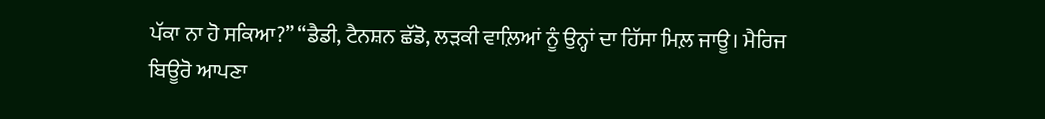ਪੱਕਾ ਨਾ ਹੋ ਸਕਿਆ?” “ਡੈਡੀ, ਟੈਨਸ਼ਨ ਛੱਡੋ, ਲੜਕੀ ਵਾਲ਼ਿਆਂ ਨੂੰ ਉਨ੍ਹਾਂ ਦਾ ਹਿੱਸਾ ਮਿਲ਼ ਜਾਊ। ਮੈਰਿਜ ਬਿਊਰੋ ਆਪਣਾ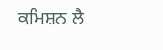ਕਮਿਸ਼ਨ ਲੈ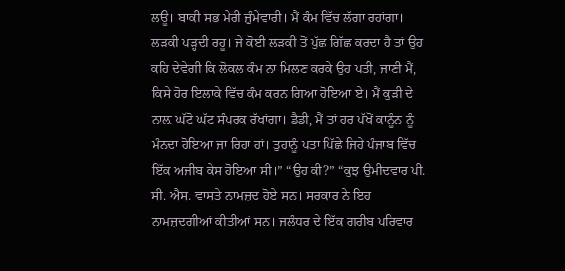ਲਊ। ਬਾਕੀ ਸਭ ਮੇਰੀ ਜ਼ੁੰਮੇਵਾਰੀ। ਮੈਂ ਕੰਮ ਵਿੱਚ ਲੱਗਾ ਰਹਾਂਗਾ। ਲੜਕੀ ਪੜ੍ਹਦੀ ਰਹੂ। ਜੇ ਕੋਈ ਲੜਕੀ ਤੋਂ ਪੁੱਛ ਗਿੱਛ ਕਰਦਾ ਹੈ ਤਾਂ ਉਹ ਕਹਿ ਦੇਵੇਗੀ ਕਿ ਲੋਕਲ ਕੰਮ ਨਾ ਮਿਲਣ ਕਰਕੇ ਉਹ ਪਤੀ, ਜਾਣੀ ਮੈਂ, ਕਿਸੇ ਹੋਰ ਇਲਾਕੇ ਵਿੱਚ ਕੰਮ ਕਰਨ ਗਿਆ ਹੋਇਆ ਏ। ਮੈਂ ਕੁੜੀ ਦੇ ਨਾਲ਼ ਘੱਟੋ ਘੱਟ ਸੰਪਰਕ ਰੱਖਾਂਗਾ। ਡੈਡੀ, ਮੈਂ ਤਾਂ ਹਰ ਪੱਖੋਂ ਕਾਨੂੰਨ ਨੂੰ ਮੰਨਦਾ ਹੋਇਆ ਜਾ ਰਿਹਾ ਹਾਂ। ਤੁਹਾਨੂੰ ਪਤਾ ਪਿੱਛੇ ਜਿਹੇ ਪੰਜਾਬ ਵਿੱਚ ਇੱਕ ਅਜੀਬ ਕੇਸ ਹੋਇਆ ਸੀ।” “ਉਹ ਕੀ?” “ਕੁਝ ਉਮੀਦਵਾਰ ਪੀ. ਸੀ. ਐਸ. ਵਾਸਤੇ ਨਾਮਜ਼ਦ ਹੋਏ ਸਨ। ਸਰਕਾਰ ਨੇ ਇਹ ਨਾਮਜ਼ਦਗੀਆਂ ਕੀਤੀਆਂ ਸਨ। ਜਲੰਧਰ ਦੇ ਇੱਕ ਗਰੀਬ ਪਰਿਵਾਰ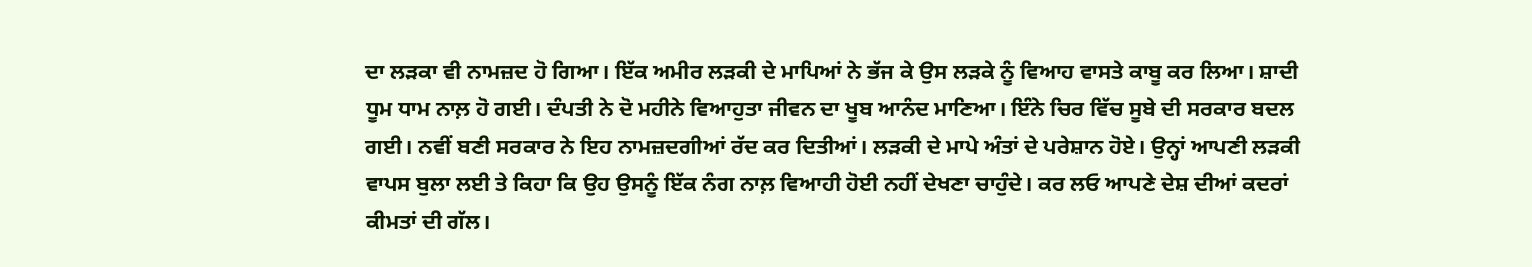ਦਾ ਲੜਕਾ ਵੀ ਨਾਮਜ਼ਦ ਹੋ ਗਿਆ। ਇੱਕ ਅਮੀਰ ਲੜਕੀ ਦੇ ਮਾਪਿਆਂ ਨੇ ਭੱਜ ਕੇ ਉਸ ਲੜਕੇ ਨੂੰ ਵਿਆਹ ਵਾਸਤੇ ਕਾਬੂ ਕਰ ਲਿਆ। ਸ਼ਾਦੀ ਧੂਮ ਧਾਮ ਨਾਲ਼ ਹੋ ਗਈ। ਦੰਪਤੀ ਨੇ ਦੋ ਮਹੀਨੇ ਵਿਆਹੁਤਾ ਜੀਵਨ ਦਾ ਖੂਬ ਆਨੰਦ ਮਾਣਿਆ। ਇੰਨੇ ਚਿਰ ਵਿੱਚ ਸੂਬੇ ਦੀ ਸਰਕਾਰ ਬਦਲ ਗਈ। ਨਵੀਂ ਬਣੀ ਸਰਕਾਰ ਨੇ ਇਹ ਨਾਮਜ਼ਦਗੀਆਂ ਰੱਦ ਕਰ ਦਿਤੀਆਂ। ਲੜਕੀ ਦੇ ਮਾਪੇ ਅੰਤਾਂ ਦੇ ਪਰੇਸ਼ਾਨ ਹੋਏ। ਉਨ੍ਹਾਂ ਆਪਣੀ ਲੜਕੀ ਵਾਪਸ ਬੁਲਾ ਲਈ ਤੇ ਕਿਹਾ ਕਿ ਉਹ ਉਸਨੂੰ ਇੱਕ ਨੰਗ ਨਾਲ਼ ਵਿਆਹੀ ਹੋਈ ਨਹੀਂ ਦੇਖਣਾ ਚਾਹੁੰਦੇ। ਕਰ ਲਓ ਆਪਣੇ ਦੇਸ਼ ਦੀਆਂ ਕਦਰਾਂ ਕੀਮਤਾਂ ਦੀ ਗੱਲ।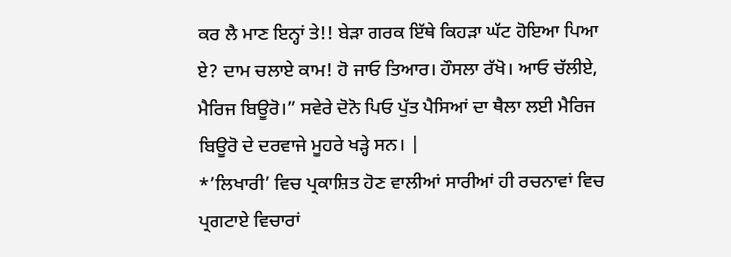ਕਰ ਲੈ ਮਾਣ ਇਨ੍ਹਾਂ ਤੇ!! ਬੇੜਾ ਗਰਕ ਇੱਥੇ ਕਿਹੜਾ ਘੱਟ ਹੋਇਆ ਪਿਆ ਏ? ਦਾਮ ਚਲਾਏ ਕਾਮ! ਹੋ ਜਾਓ ਤਿਆਰ। ਹੌਸਲਾ ਰੱਖੋ। ਆਓ ਚੱਲੀਏ, ਮੈਰਿਜ ਬਿਊਰੋ।” ਸਵੇਰੇ ਦੋਨੋ ਪਿਓ ਪੁੱਤ ਪੈਸਿਆਂ ਦਾ ਥੈਲਾ ਲਈ ਮੈਰਿਜ ਬਿਊਰੋ ਦੇ ਦਰਵਾਜੇ ਮੂਹਰੇ ਖੜ੍ਹੇ ਸਨ। |
*’ਲਿਖਾਰੀ’ ਵਿਚ ਪ੍ਰਕਾਸ਼ਿਤ ਹੋਣ ਵਾਲੀਆਂ ਸਾਰੀਆਂ ਹੀ ਰਚਨਾਵਾਂ ਵਿਚ ਪ੍ਰਗਟਾਏ ਵਿਚਾਰਾਂ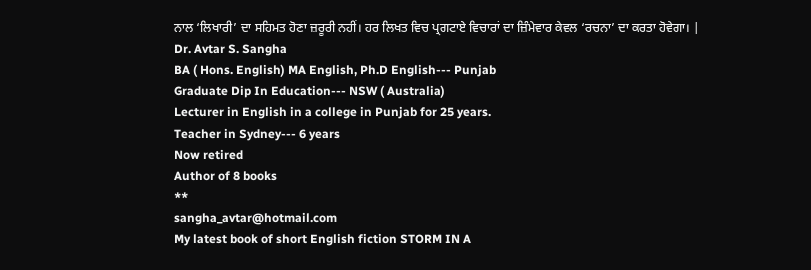ਨਾਲ ‘ਲਿਖਾਰੀ’ ਦਾ ਸਹਿਮਤ ਹੋਣਾ ਜ਼ਰੂਰੀ ਨਹੀਂ। ਹਰ ਲਿਖਤ ਵਿਚ ਪ੍ਰਗਟਾਏ ਵਿਚਾਰਾਂ ਦਾ ਜ਼ਿੰਮੇਵਾਰ ਕੇਵਲ ‘ਰਚਨਾ’ ਦਾ ਕਰਤਾ ਹੋਵੇਗਾ। |
Dr. Avtar S. Sangha
BA ( Hons. English) MA English, Ph.D English--- Punjab
Graduate Dip In Education--- NSW ( Australia)
Lecturer in English in a college in Punjab for 25 years.
Teacher in Sydney--- 6 years
Now retired
Author of 8 books
**
sangha_avtar@hotmail.com
My latest book of short English fiction STORM IN A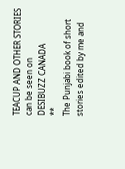TEACUP AND OTHER STORIES can be seen on
DESIBUZZ CANADA
**
The Punjabi book of short stories edited by me and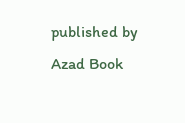published by Azad Book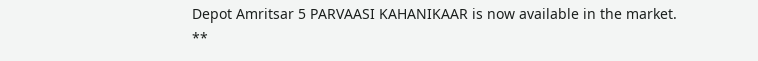Depot Amritsar 5 PARVAASI KAHANIKAAR is now available in the market.
**